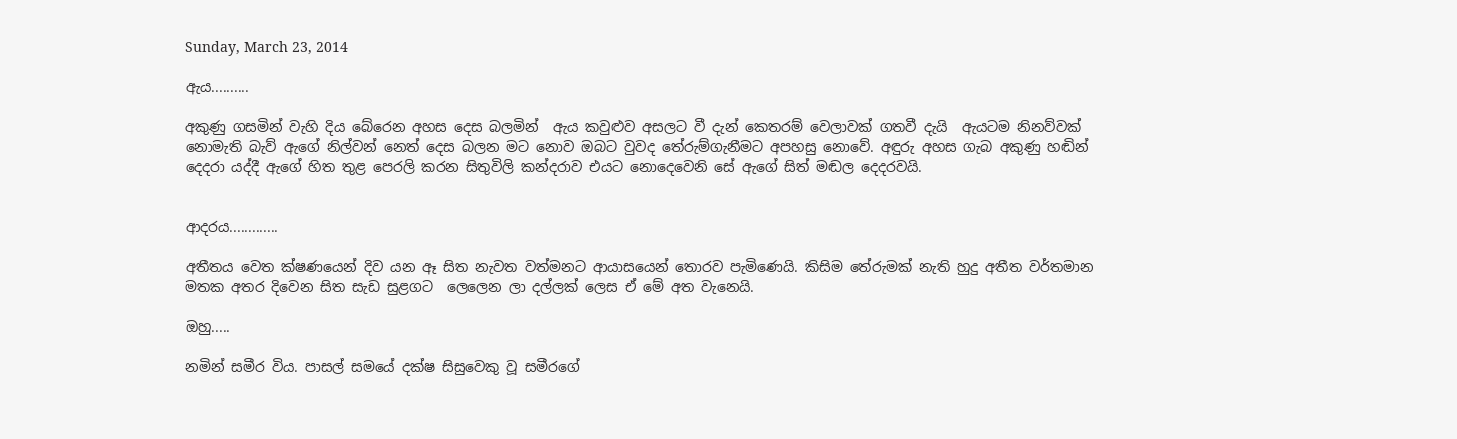Sunday, March 23, 2014

ඇය..........

අකුණු ගසමින් වැහි දිය බේරෙන අහස දෙස බලමින්  ඇය කවුළුව අසලට වී දැන් කෙතරම් වෙලාවක් ගතවී දැයි  ඇයටම නිනව්වක් නොමැති බැව් ඇගේ නිල්වන් නෙත් දෙස බලන මට නොව ඔබට වුවද තේරුම්ගැනීමට අපහසු නොවේ. අඳුරු අහස ගැබ අකුණු හඬින් දෙදරා යද්දී ඇගේ හිත තුළ පෙරලි කරන සිතුවිලි කන්දරාව එයට නොදෙවෙනි සේ ඇගේ සිත් මඬල දෙදරවයි.


ආදරය.............

අතීතය වෙත ක්ෂණයෙන් දිව යන ඈ සිත නැවත වත්මනට ආයාසයෙන් තොරව පැමිණෙයි. කිසිම තේරුමක් නැති හුදු අතීත වර්තමාන මතක අතර දිවෙන සිත සැඩ සුළගට  ලෙලෙන ලා දල්ලක් ලෙස ඒ මේ අත වැනෙයි.

ඔහු.....

නමින් සමීර විය. පාසල් සමයේ දක්ෂ සිසුවෙකු වූ සමීරගේ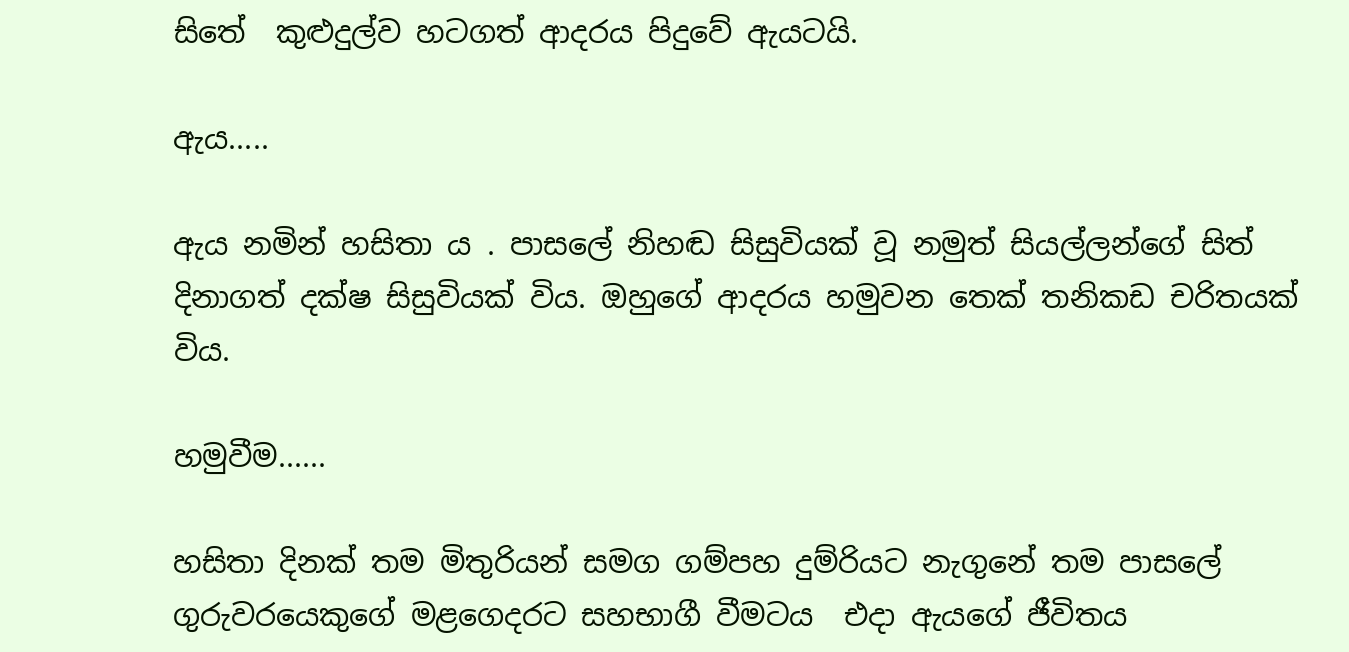සිතේ  කුළුදුල්ව හටගත් ආදරය පිදුවේ ඇයටයි.

ඇය.....

ඇය නමින් හසිතා ය . පාසලේ නිහඬ සිසුවියක් වූ නමුත් සියල්ලන්ගේ සිත් දිනාගත් දක්ෂ සිසුවියක් විය. ඔහුගේ ආදරය හමුවන තෙක් තනිකඩ චරිතයක් විය.

හමුවීම......

හසිතා දිනක් තම මිතුරියන් සමග ගම්පහ දුම්රියට නැගුනේ තම පාසලේ ගුරුවරයෙකුගේ මළගෙදරට සහභාගී වීමටය  එදා ඇයගේ ජීවිතය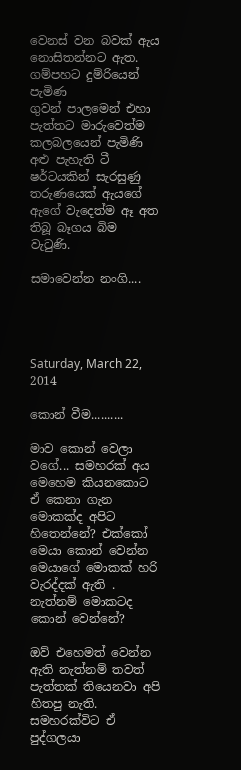වෙනස් වන බවක් ඇය නොසිතන්නට ඇත. ගම්පහට දුම්රියෙන් පැමිණ
ගුවන් පාලමෙන් එහා පැත්තට මාරුවෙත්ම කලබලයෙන් පැමිණි  අළු පැහැති ටී ෂර්ටයකින් සැරසුණු තරුණයෙක් ඇයගේ ඇගේ වැදෙත්ම ඈ අත තිබූ බෑගය බිම වැටුණි.

සමාවෙන්න නංගි....




Saturday, March 22, 2014

කොන් වීම..........

මාව කොන් වෙලා වගේ... සමහරක් අය මෙහෙම කියනකොට ඒ කෙනා ගැන මොකක්ද අපිට හිතෙන්නේ? එක්කෝ මෙයා කොන් වෙන්න මෙයාගේ මොකක් හරි වැරද්දක් ඇති . නැත්නම් මොකටද කොන් වෙන්නේ?

ඔව් එහෙමත් වෙන්න ඇති නැත්නම් තවත් පැත්තක් තියෙනවා අපි හිතපු නැති. සමහරක්විට ඒ පුද්ගලයා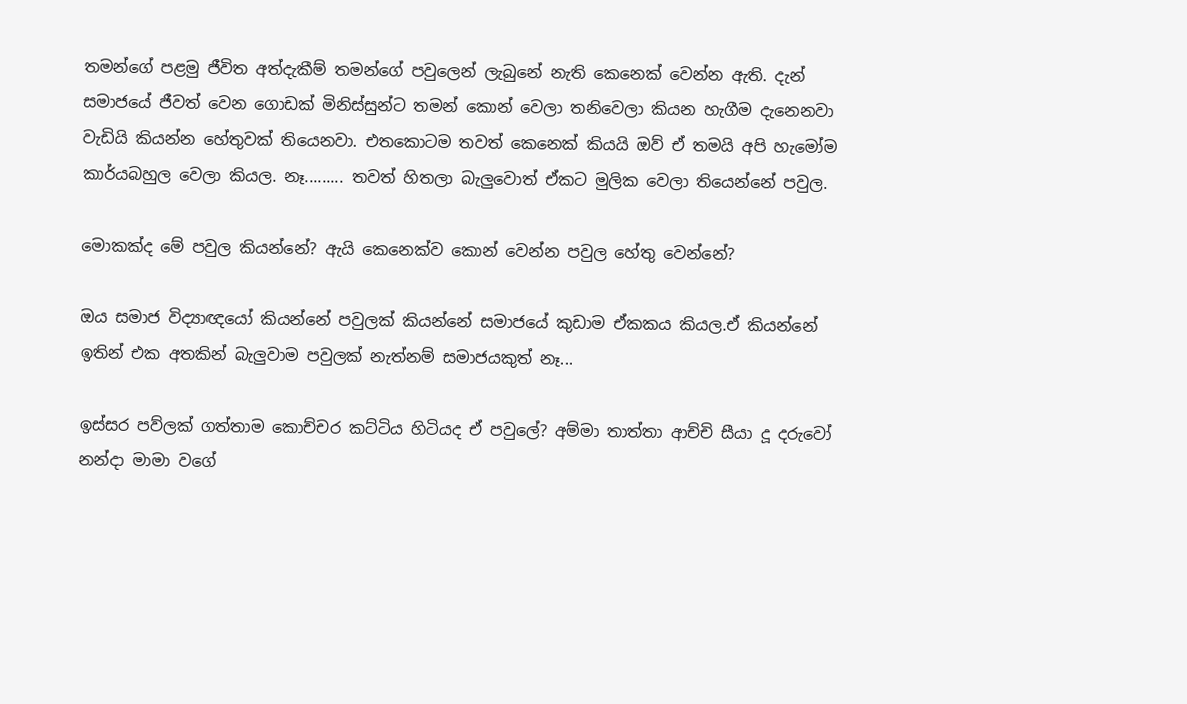තමන්ගේ පළමු ජීවිත අත්දැකීම් තමන්ගේ පවුලෙන් ලැබුනේ නැති කෙනෙක් වෙන්න ඇති. දැන් සමාජයේ ජීවත් වෙන ගොඩක් මිනිස්සුන්ට තමන් කොන් වෙලා තනිවෙලා කියන හැගීම දැනෙනවා වැඩියි කියන්න හේතුවක් තියෙනවා. එතකොටම තවත් කෙනෙක් කියයි ඔව් ඒ තමයි අපි හැමෝම කාර්යබහුල වෙලා කියල. නෑ......... තවත් හිතලා බැලුවොත් ඒකට මුලික වෙලා තියෙන්නේ පවුල.

මොකක්ද මේ පවුල කියන්නේ? ඇයි කෙනෙක්ව කොන් වෙන්න පවුල හේතු වෙන්නේ?

ඔය සමාජ විද්‍යාඥයෝ කියන්නේ පවුලක් කියන්නේ සමාජයේ කුඩාම ඒකකය කියල.ඒ කියන්නේ ඉතින් එක අතකින් බැලුවාම පවුලක් නැත්නම් සමාජයකුත් නෑ...

ඉස්සර පව්ලක් ගත්තාම කොච්චර කට්ටිය හිටියද ඒ පවුලේ? අම්මා තාත්තා ආච්චි සීයා දූ දරුවෝ නන්දා මාමා වගේ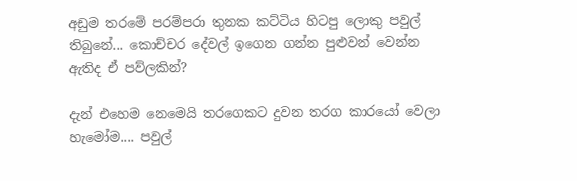අඩුම තරමේ පරම්පරා තුනක කට්ටිය හිටපු ලොකු පවුල් තිබුනේ... කොච්චර දේවල් ඉගෙන ගන්න පුළුවන් වෙන්න ඇතිද ඒ පව්ලකින්?

දැන් එහෙම නෙමෙයි තරගෙකට දුවන තරග කාරයෝ වෙලා හැමෝම.... පවුල්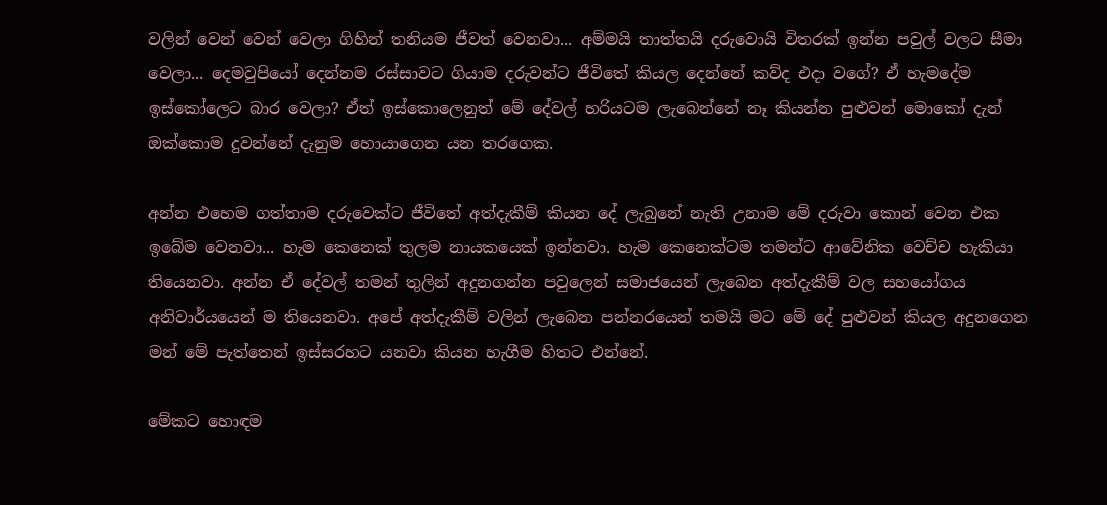වලින් වෙන් වෙන් වෙලා ගිහින් තනියම ජීවත් වෙනවා... අම්මයි තාත්තයි දරුවොයි විතරක් ඉන්න පවුල් වලට සීමා වෙලා... දෙමවුපියෝ දෙන්නම රස්සාවට ගියාම දරුවන්ට ජීවිතේ කියල දෙන්නේ කව්ද එදා වගේ? ඒ හැමදේම ඉස්කෝලෙට බාර වෙලා? ඒත් ඉස්කොලෙනුත් මේ දේවල් හරියටම ලැබෙන්නේ නෑ කියන්න පුළුවන් මොකෝ දැන් ඔක්කොම දුවන්නේ දැනුම හොයාගෙන යන තරගෙක.

අන්න එහෙම ගත්තාම දරුවෙක්ට ජීවිතේ අත්දැකීම් කියන දේ ලැබුනේ නැති උනාම මේ දරුවා කොන් වෙන එක ඉබේම වෙනවා... හැම කෙනෙක් තුලම නායකයෙක් ඉන්නවා. හැම කෙනෙක්ටම තමන්ට ආවේනික වෙච්ච හැකියා තියෙනවා. අන්න ඒ දේවල් තමන් තුලින් අදුනගන්න පවුලෙන් සමාජයෙන් ලැබෙන අත්දැකීම් වල සහයෝගය අනිවාර්යයෙන් ම තියෙනවා. අපේ අත්දැකීම් වලින් ලැබෙන පන්නරයෙන් තමයි මට මේ දේ පුළුවන් කියල අදුනගෙන මන් මේ පැත්තෙන් ඉස්සරහට යනවා කියන හැගීම හිතට එන්නේ.

මේකට හොඳම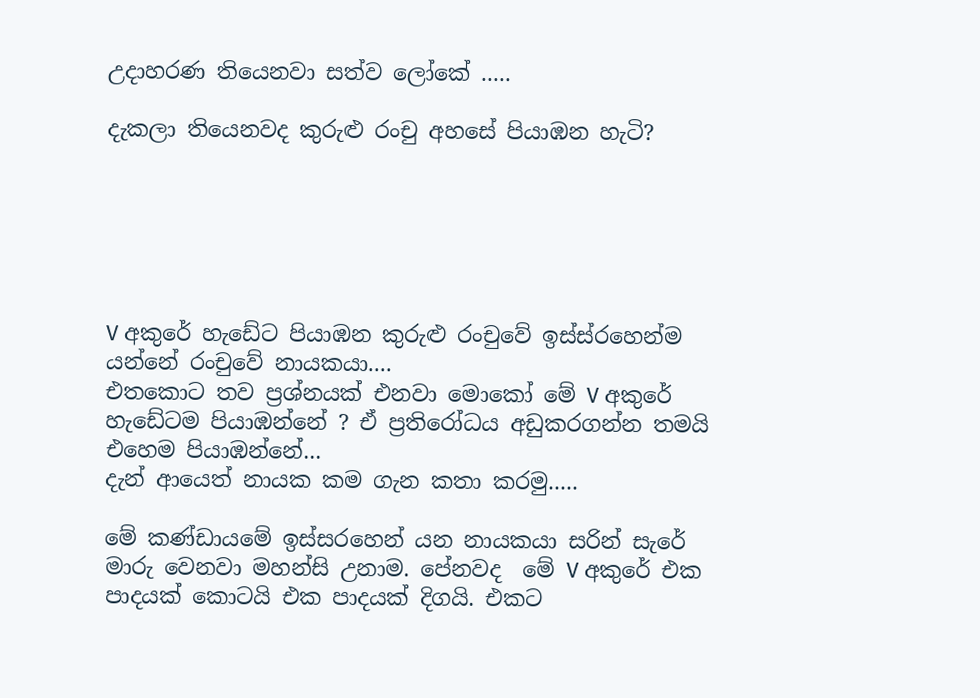උදාහරණ තියෙනවා සත්ව ලෝකේ .....

දැකලා තියෙනවද කුරුළු රංචු අහසේ පියාඹන හැටි?






V අකුරේ හැඩේට පියාඹන කුරුළු රංචුවේ ඉස්ස්රහෙන්ම යන්නේ රංචුවේ නායකයා....
එතකොට තව ප්‍රශ්නයක් එනවා මොකෝ මේ V අකුරේ හැඩේටම පියාඹන්නේ ? ඒ ප්‍රතිරෝධය අඩුකරගන්න තමයි එහෙම පියාඹන්නේ...
දැන් ආයෙත් නායක කම ගැන කතා කරමු.....

මේ කණ්ඩායමේ ඉස්සරහෙන් යන නායකයා සරින් සැරේ මාරු වෙනවා මහන්සි උනාම. පේනවද  මේ V අකුරේ එක පාදයක් කොටයි එක පාදයක් දිගයි. එකට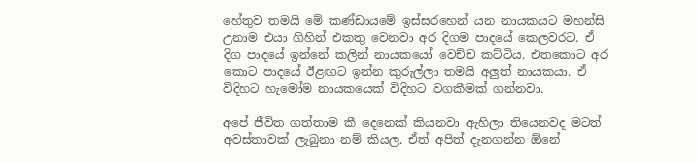හේතුව තමයි මේ කණ්ඩායමේ ඉස්සරහෙන් යන නායකයට මහන්සි උනාම එයා ගිහින් එකතු වෙනවා අර දිගම පාදයේ කෙලවරට. ඒ දිග පාදයේ ඉන්නේ කලින් නායකයෝ වෙච්ච කට්ටිය. එතකොට අර කොට පාදයේ ඊළඟට ඉන්න කුරුල්ලා තමයි අලුත් නායකයා. ඒ විදිහට හැමෝම නායකයෙක් විදිහට වගකීමක් ගන්නවා.

අපේ ජීවිත ගත්තාම කී දෙනෙක් කියනවා ඇහිලා තියෙනවද මටත් අවස්තාවක් ලැබුනා නම් කියල. ඒත් අපිත් දැනගන්න ඕනේ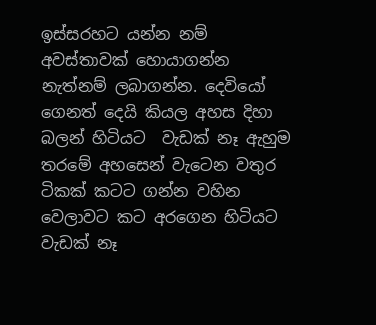ඉස්සරහට යන්න නම් අවස්තාවක් හොයාගන්න නැත්නම් ලබාගන්න. දෙවියෝ ගෙනත් දෙයි කියල අහස දිහා බලන් හිටියට  වැඩක් නෑ ඇහුම තරමේ අහසෙන් වැටෙන වතුර ටිකක් කටට ගන්න වහින වෙලාවට කට අරගෙන හිටියට වැඩක් නෑ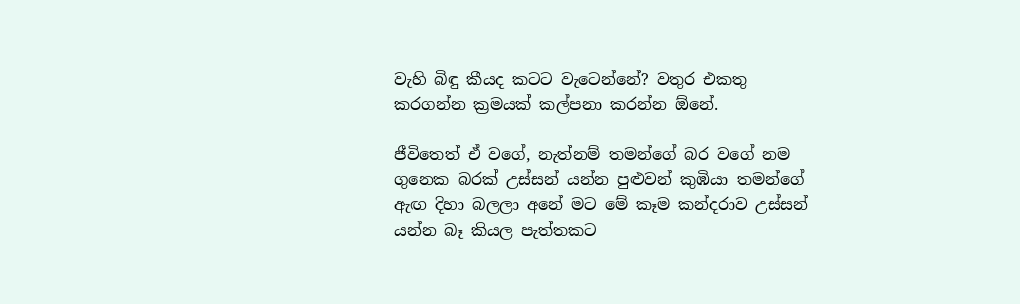වැහි බිඳු කීයද කටට වැටෙන්නේ? වතුර එකතු කරගන්න ක්‍රමයක් කල්පනා කරන්න ඕනේ.

ජීවිතෙත් ඒ වගේ, නැත්නම් තමන්ගේ බර වගේ නම ගුනෙක බරක් උස්සන් යන්න පුළුවන් කුඹියා තමන්ගේ ඇඟ දිහා බලලා අනේ මට මේ කෑම කන්දරාව උස්සන් යන්න බෑ කියල පැත්තකට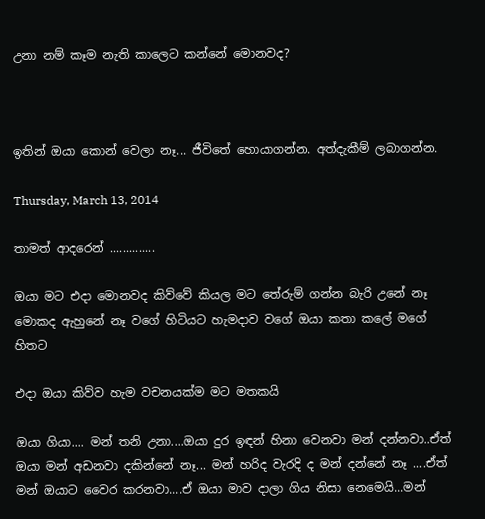උනා නම් කෑම නැති කාලෙට කන්නේ මොනවද?



ඉතින් ඔයා කොන් වෙලා නෑ... ජීවිතේ හොයාගන්න. අත්දැකීම් ලබාගන්න.

Thursday, March 13, 2014

තාමත් ආදරෙන් ..............

ඔයා මට එදා මොනවද කිව්වේ කියල මට තේරුම් ගන්න බැරි උනේ නෑ මොකද ඇහුනේ නෑ වගේ හිටියට හැමදාව වගේ ඔයා කතා කලේ මගේ හිතට

එදා ඔයා කිව්ව හැම වචනයක්ම මට මතකයි

ඔයා ගියා.... මන් තනි උනා....ඔයා දුර ඉඳන් හිනා වෙනවා මන් දන්නවා..ඒත් ඔයා මන් අඩනවා දකින්නේ නෑ... මන් හරිද වැරදි ද මන් දන්නේ නෑ ....ඒත් මන් ඔයාට වෛර කරනවා....ඒ ඔයා මාව දාලා ගිය නිසා නෙමෙයි...මන්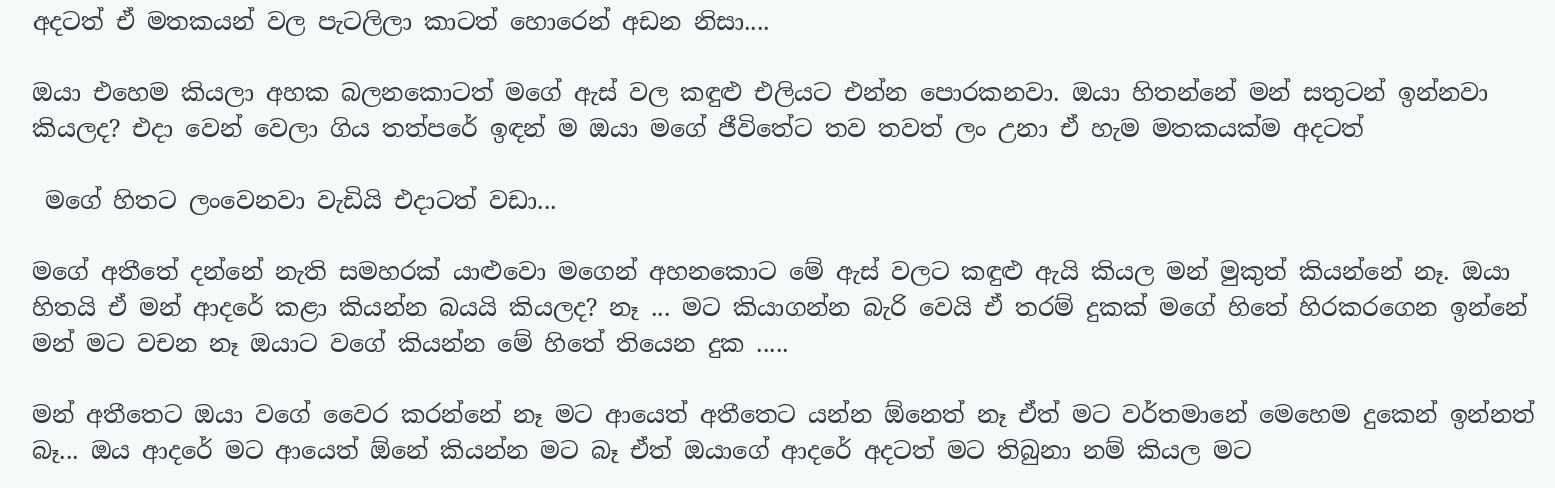අදටත් ඒ මතකයන් වල පැටලිලා කාටත් හොරෙන් අඩන නිසා....

ඔයා එහෙම කියලා අහක බලනකොටත් මගේ ඇස් වල කඳුළු එලියට එන්න පොරකනවා. ඔයා හිතන්නේ මන් සතුටන් ඉන්නවා කියලද? එදා වෙන් වෙලා ගිය තත්පරේ ඉඳන් ම ඔයා මගේ ජීවිතේට තව තවත් ලං උනා ඒ හැම මතකයක්ම අදටත්

 මගේ හිතට ලංවෙනවා වැඩියි එදාටත් වඩා...

මගේ අතීතේ දන්නේ නැති සමහරක් යාළුවො මගෙන් අහනකොට මේ ඇස් වලට කඳුළු ඇයි කියල මන් මුකුත් කියන්නේ නෑ. ඔයා හිතයි ඒ මන් ආදරේ කළා කියන්න බයයි කියලද? නෑ ... මට කියාගන්න බැරි වෙයි ඒ තරම් දුකක් මගේ හිතේ හිරකරගෙන ඉන්නේ මන් මට වචන නෑ ඔයාට වගේ කියන්න මේ හිතේ තියෙන දුක .....

මන් අතීතෙට ඔයා වගේ වෛර කරන්නේ නෑ මට ආයෙත් අතීතෙට යන්න ඕනෙත් නෑ ඒත් මට වර්තමානේ මෙහෙම දුකෙන් ඉන්නත් බෑ... ඔය ආදරේ මට ආයෙත් ඕනේ කියන්න මට බෑ ඒත් ඔයාගේ ආදරේ අදටත් මට තිබුනා නම් කියල මට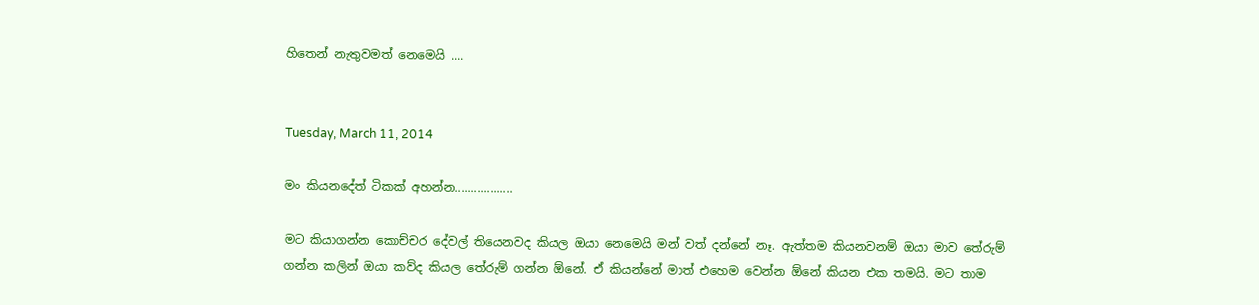හිතෙන් නැතුවමත් නෙමෙයි ....


Tuesday, March 11, 2014

මං කියනදේත් ටිකක් අහන්න..................

මට කියාගන්න කොච්චර දේවල් තියෙනවද කියල ඔයා නෙමෙයි මන් වත් දන්නේ නෑ. ඇත්තම කියනවනම් ඔයා මාව තේරුම් ගන්න කලින් ඔයා කව්ද කියල තේරුම් ගන්න ඕනේ. ඒ කියන්නේ මාත් එහෙම වෙන්න ඕනේ කියන එක තමයි. මට තාම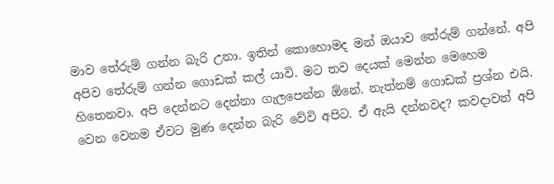මාව තේරුම් ගන්න බැරි උනා. ඉතින් කොහොමද මන් ඔයාව තේරුම් ගන්නේ. අපි අපිව තේරුම් ගන්න ගොඩක් කල් යාවි. මට තව දෙයක් මෙන්න මෙහෙම හිතෙනවා. අපි දෙන්නට දෙන්නා ගැලපෙන්න ඕනේ. නැත්නම් ගොඩක් ප්‍රශ්න එයි. වෙන වෙනම ඒවට මුණ දෙන්න බැරි වේවි අපිට. ඒ ඇයි දන්නවද? කවදාවත් අපි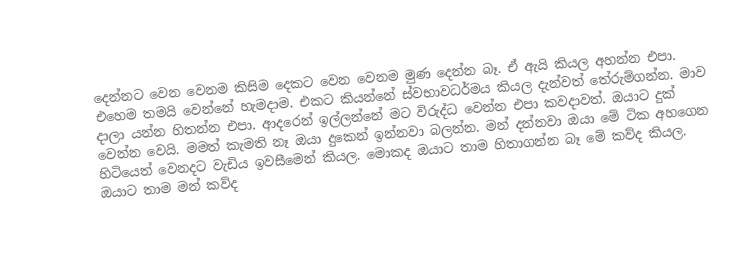දෙන්නට වෙන වෙනම කිසිම දෙකට වෙන වෙනම මුණ දෙන්න බෑ. ඒ ඇයි කියල අහන්න එපා. එහෙම තමයි වෙන්නේ හැමදාම. එකට කියන්නේ ස්වභාවධර්මය කියල දැන්වත් තේරුම්ගන්න. මාව දාලා යන්න හිතන්න එපා. ආදරෙන් ඉල්ලන්නේ මට විරුද්ධ වෙන්න එපා කවදාවත්. ඔයාට දුක් වෙන්න වෙයි. මමත් කැමති නෑ ඔයා දුකෙන් ඉන්නවා බලන්න. මන් දන්නවා ඔයා මේ ටික අහගෙන හිටියෙත් වෙනදට වැඩිය ඉවසීමෙන් කියල. මොකද ඔයාට තාම හිතාගන්න බෑ මේ කව්ද කියල. ඔයාට තාම මන් කව්ද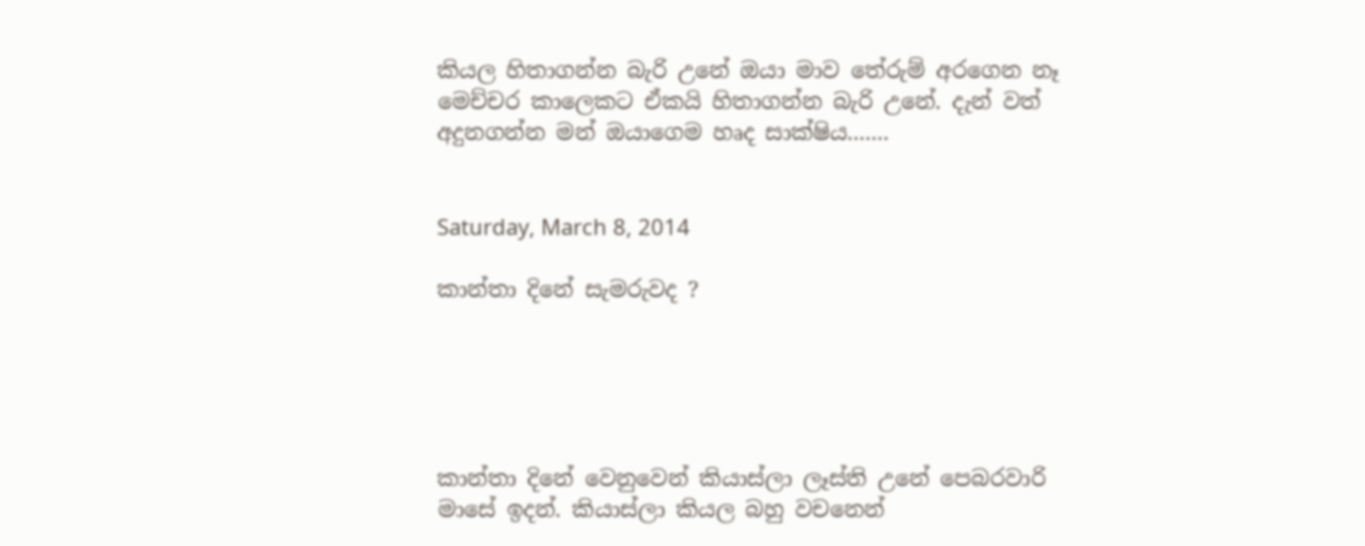කියල හිතාගන්න බැරි උනේ ඔයා මාව තේරුම් අරගෙන නෑ මෙච්චර කාලෙකට ඒකයි හිතාගන්න බැරි උනේ. දැන් වත් අදුනගන්න මන් ඔයාගෙම හෘද සාක්ෂිය.......


Saturday, March 8, 2014

කාන්තා දිනේ සැමරුවද ?





කාන්තා දිනේ වෙනුවෙන් කියාස්ලා ලෑස්ති උනේ පෙබරවාරි මාසේ ඉදන්. කියාස්ලා කියල බහු වචනෙන්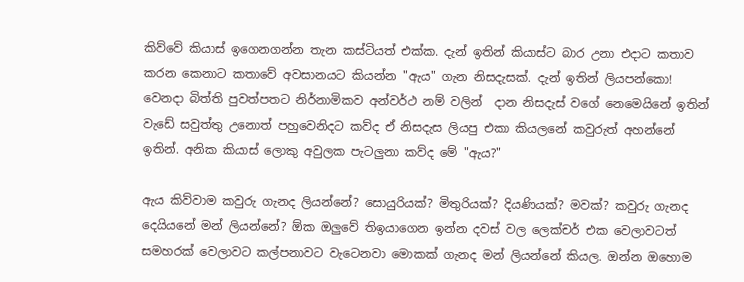කිව්වේ කියාස් ඉගෙනගන්න තැන කස්ටියත් එක්ක. දැන් ඉතින් කියාස්ට බාර උනා එදාට කතාව කරන කෙනාට කතාවේ අවසානයට කියන්න "ඇය" ගැන නිසදැසක්. දැන් ඉතින් ලියපන්කො! වෙනදා බිත්ති පුවත්පතට නිර්නාමිකව අන්වර්ථ නම් වලින්  දාන නිසදැස් වගේ නෙමෙයිනේ ඉතින්  වැඩේ සවුත්තු උනොත් පහුවෙනිදට කව්ද ඒ නිසදැස ලියපු එකා කියලනේ කවුරුත් අහන්නේ ඉතින්. අනික කියාස් ලොකු අවුලක පැටලුනා කව්ද මේ "ඇය?"

ඇය කිව්වාම කවුරු ගැනද ලියන්නේ? සොයුරියක්? මිතුරියක්? දියණියක්? මවක්? කවුරු ගැනද දෙයියනේ මන් ලියන්නේ? ඕක ඔලුවේ තිඉයාගෙන ඉන්න දවස් වල ලෙක්චර් එක වෙලාවටත් සමහරක් වෙලාවට කල්පනාවට වැටෙනවා මොකක් ගැනද මන් ලියන්නේ කියල. ඔන්න ඔහොම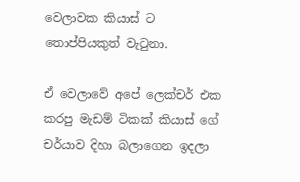වෙලාවක කියාස් ට තොප්පියකුත් වැටුනා.

ඒ වෙලාවේ අපේ ලෙක්චර් එක කරපු මැඩම් ටිකක් කියාස් ගේ චර්යාව දිහා බලාගෙන ඉදලා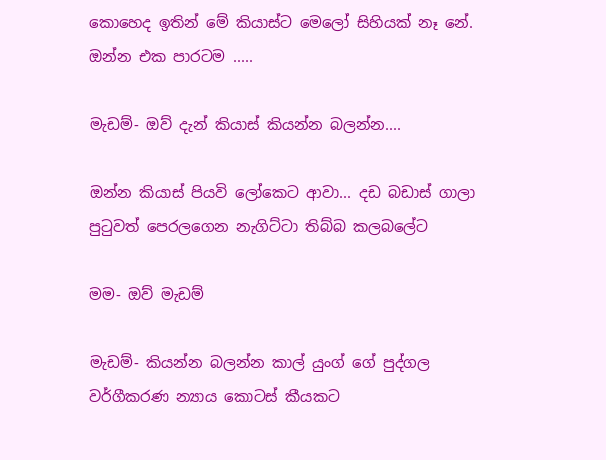කොහෙද ඉතින් මේ කියාස්ට මෙලෝ සිහියක් නෑ නේ. ඔන්න එක පාරටම .....

මැඩම්- ඔව් දැන් කියාස් කියන්න බලන්න....

ඔන්න කියාස් පියවි ලෝකෙට ආවා... දඩ බඩාස් ගාලා පුටුවත් පෙරලගෙන නැගිට්ටා තිබ්බ කලබලේට

මම- ඔව් මැඩම්

මැඩම්- කියන්න බලන්න කාල් යුංග් ගේ පුද්ගල වර්ගීකරණ න්‍යාය කොටස් කීයකට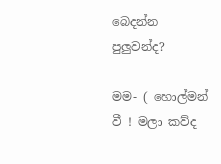බෙදන්න පුලුවන්ද?

මම- ( හොල්මන් වී ! මලා කව්ද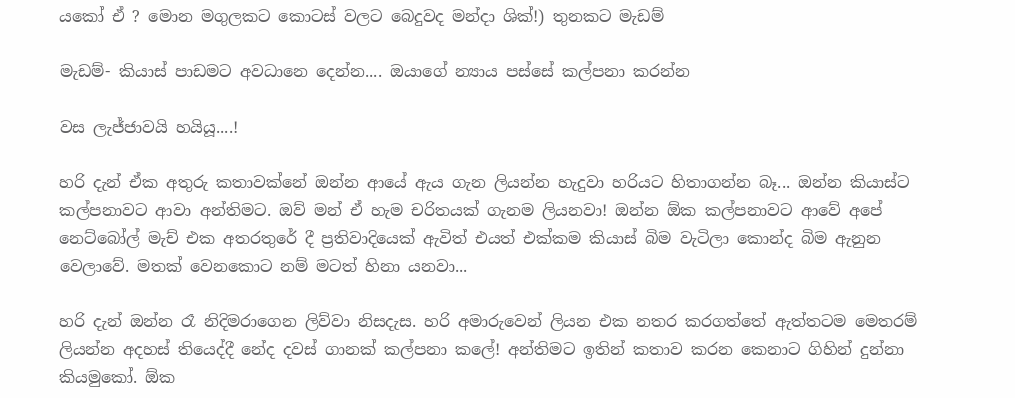යකෝ ඒ ? මොන මගුලකට කොටස් වලට බෙදුවද මන්දා ශික්!) තුනකට මැඩම්

මැඩම්- කියාස් පාඩමට අවධානෙ දෙන්න.... ඔයාගේ න්‍යාය පස්සේ කල්පනා කරන්න

වස ලැජ්ජාවයි හයියූ....!

හරි දැන් ඒක අතුරු කතාවක්නේ ඔන්න ආයේ ඇය ගැන ලියන්න හැදුවා හරියට හිතාගන්න බෑ... ඔන්න කියාස්ට කල්පනාවට ආවා අන්තිමට. ඔව් මන් ඒ හැම චරිතයක් ගැනම ලියනවා! ඔන්න ඕක කල්පනාවට ආවේ අපේ නෙට්බෝල් මැච් එක අතරතුරේ දී ප්‍රතිවාදියෙක් ඇවිත් එයත් එක්කම කියාස් බිම වැටිලා කොන්ද බිම ඇනුන වෙලාවේ. මතක් වෙනකොට නම් මටත් හිනා යනවා...

හරි දැන් ඔන්න රෑ නිදිමරාගෙන ලිව්වා නිසදැස. හරි අමාරුවෙන් ලියන එක නතර කරගත්තේ ඇත්තටම මෙතරම් ලියන්න අදහස් තියෙද්දී නේද දවස් ගානක් කල්පනා කලේ! අන්තිමට ඉතින් කතාව කරන කෙනාට ගිහින් දුන්නා කියමුකෝ. ඕක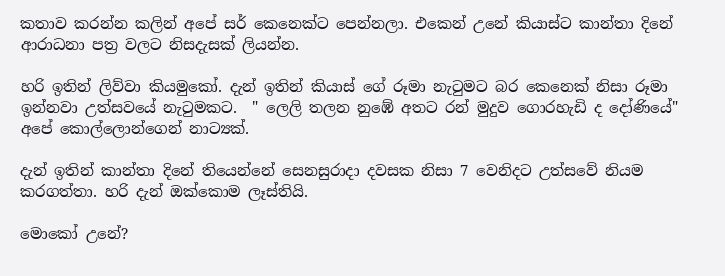කතාව කරන්න කලින් අපේ සර් කෙනෙක්ට පෙන්නලා. එකෙන් උනේ කියාස්ට කාන්තා දිනේ ආරාධනා පත්‍ර වලට නිසදැසක් ලියන්න.

හරි ඉතින් ලිව්වා කියමුකෝ. දැන් ඉතින් කියාස් ගේ රූමා නැටුමට බර කෙනෙක් නිසා රූමා ඉන්නවා උත්සවයේ නැටුමකට.  " ලෙලි තලන නුඹේ අතට රන් මුදුව ගොරහැඩි ද දෝණියේ" අපේ කොල්ලොන්ගෙන් නාට්‍යක්.

දැන් ඉතින් කාන්තා දිනේ තියෙන්නේ සෙනසුරාදා දවසක නිසා 7 වෙනිදට උත්සවේ නියම කරගත්තා. හරි දැන් ඔක්කොම ලෑස්තියි.

මොකෝ උනේ?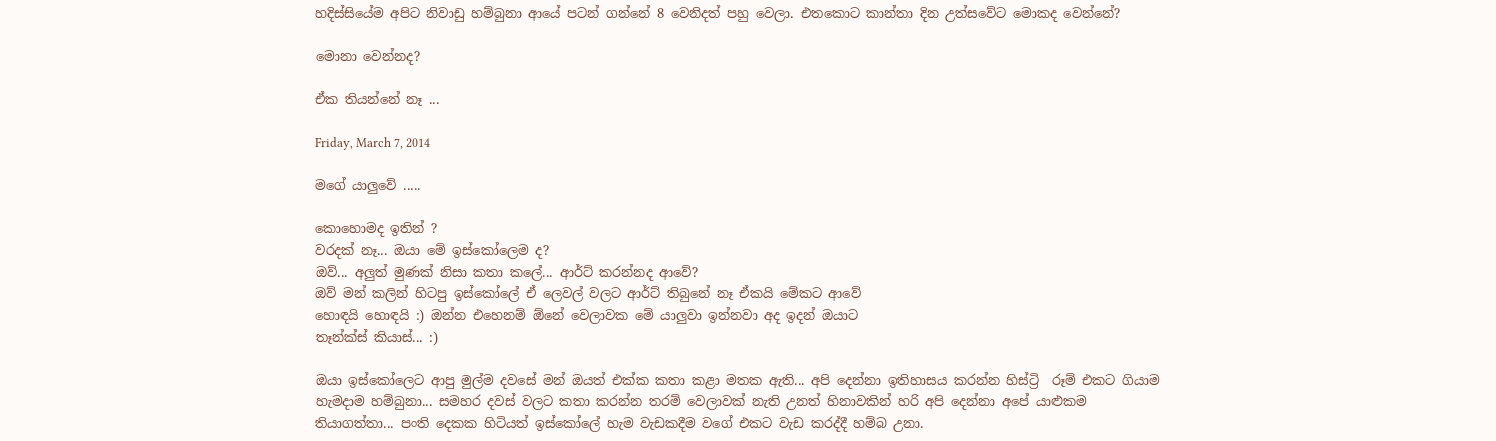හදිස්සියේම අපිට නිවාඩු හම්බුනා ආයේ පටන් ගන්නේ 8 වෙනිදත් පහු වෙලා. එතකොට කාන්තා දින උත්සවේට මොකද වෙන්නේ?

මොනා වෙන්නද?

ඒක තියන්නේ නෑ ...

Friday, March 7, 2014

මගේ යාලුවේ .....

කොහොමද ඉතින් ?
වරදක් නෑ... ඔයා මේ ඉස්කෝලෙම ද?
ඔව්... අලුත් මුණක් නිසා කතා කලේ... ආර්ට් කරන්නද ආවේ?
ඔව් මන් කලින් හිටපු ඉස්කෝලේ ඒ ලෙවල් වලට ආර්ට් තිබුනේ නෑ ඒකයි මේකට ආවේ
හොඳයි හොඳයි :) ඔන්න එහෙනම් ඕනේ වෙලාවක මේ යාලුවා ඉන්නවා අද ඉදන් ඔයාට
තෑන්ක්ස් කියාස්... :)

ඔයා ඉස්කෝලෙට ආපු මුල්ම දවසේ මන් ඔයත් එක්ක කතා කළා මතක ඇති... අපි දෙන්නා ඉතිහාසය කරන්න හිස්ට්‍රි  රූම් එකට ගියාම හැමදාම හම්බුනා... සමහර දවස් වලට කතා කරන්න තරම් වෙලාවක් නැති උනත් හිනාවකින් හරි අපි දෙන්නා අපේ යාළුකම තියාගත්තා... පංති දෙකක හිටියත් ඉස්කෝලේ හැම වැඩකදීම වගේ එකට වැඩ කරද්දී හම්බ උනා.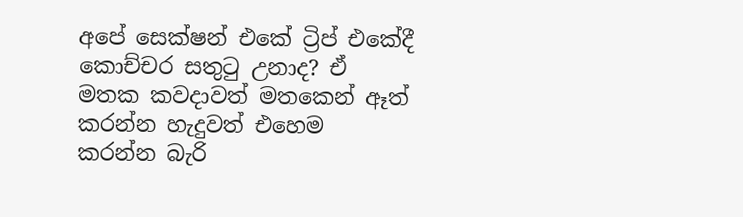අපේ සෙක්ෂන් එකේ ට්‍රිප් එකේදී කොච්චර සතුටු උනාද? ඒ මතක කවදාවත් මතකෙන් ඈත් කරන්න හැදුවත් එහෙම කරන්න බැරි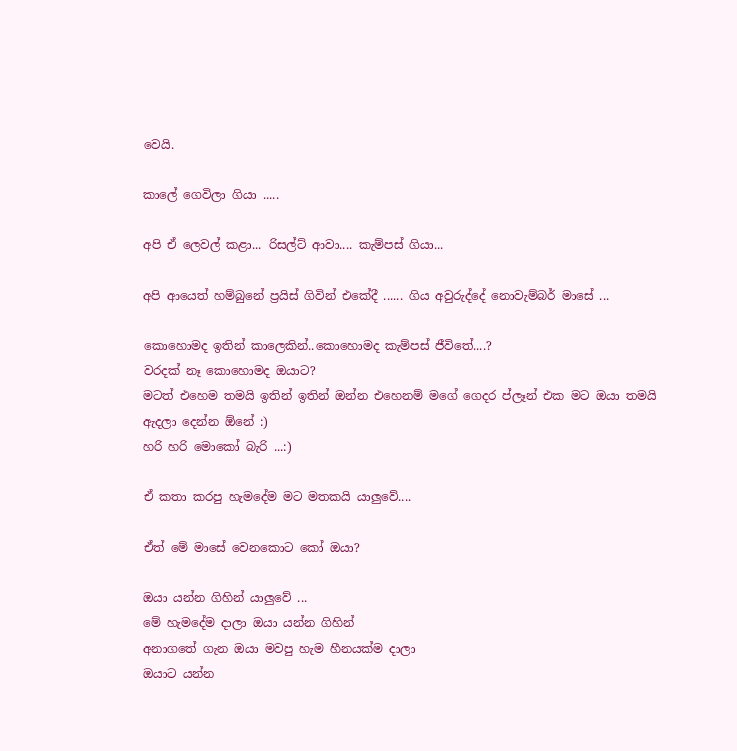වෙයි.

කාලේ ගෙවිලා ගියා .....

අපි ඒ ලෙවල් කළා... රිසල්ට් ආවා.... කැම්පස් ගියා...

අපි ආයෙත් හම්බුනේ ප්‍රයිස් ගිවින් එකේදී ...... ගිය අවුරුද්දේ නොවැම්බර් මාසේ ...

කොහොමද ඉතින් කාලෙකින්..කොහොමද කැම්පස් ජීවිතේ....?
වරදක් නෑ කොහොමද ඔයාට?
මටත් එහෙම තමයි ඉතින් ඉතින් ඔන්න එහෙනම් මගේ ගෙදර ප්ලෑන් එක මට ඔයා තමයි ඇදලා දෙන්න ඕනේ :)
හරි හරි මොකෝ බැරි ...:)

ඒ කතා කරපු හැමදේම මට මතකයි යාලුවේ....

ඒත් මේ මාසේ වෙනකොට කෝ ඔයා?

ඔයා යන්න ගිහින් යාලුවේ ...
මේ හැමදේම දාලා ඔයා යන්න ගිහින්
අනාගතේ ගැන ඔයා මවපු හැම හීනයක්ම දාලා
ඔයාට යන්න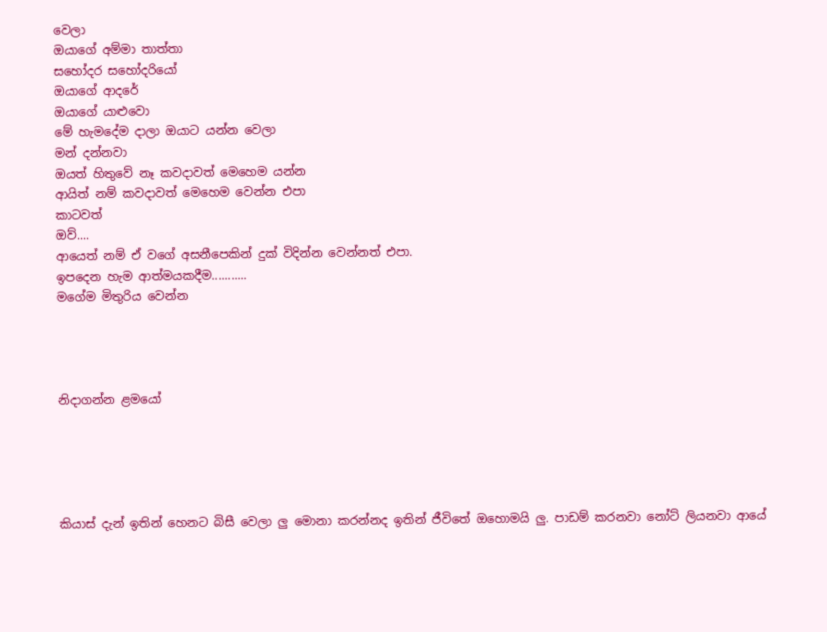වෙලා
ඔයාගේ අම්මා තාත්තා
සහෝදර සහෝදරියෝ
ඔයාගේ ආදරේ
ඔයාගේ යාළුවො
මේ හැමදේම දාලා ඔයාට යන්න වෙලා
මන් දන්නවා
ඔයත් හිතුවේ නෑ කවදාවත් මෙහෙම යන්න
ආයිත් නම් කවදාවත් මෙහෙම වෙන්න එපා
කාටවත්
ඔව්....
ආයෙත් නම් ඒ වගේ අසනීපෙකින් දුක් විදින්න වෙන්නත් එපා.
ඉපදෙන හැම ආත්මයකදීම...........
මගේම මිතුරිය වෙන්න




නිදාගන්න ළමයෝ





කියාස් දැන් ඉතින් හෙනට බිසී වෙලා ලු මොනා කරන්නද ඉතින් ජීවිතේ ඔහොමයි ලු. පාඩම් කරනවා නෝට් ලියනවා ආයේ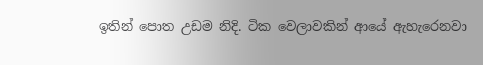ඉතින් පොත උඩම නිදි. ටික වෙලාවකින් ආයේ ඇහැරෙනවා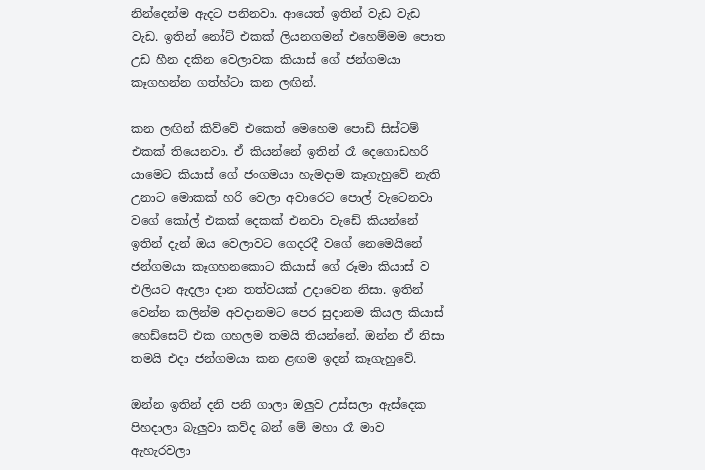නින්දෙන්ම ඇදට පනිනවා. ආයෙත් ඉතින් වැඩ වැඩ වැඩ. ඉතින් නෝට් එකක් ලියනගමන් එහෙම්මම පොත උඩ හීන දකින වෙලාවක කියාස් ගේ ජන්ගමයා කෑගහන්න ගත්හ්ටා කන ලඟින්.

කන ලඟින් කිව්වේ එකෙත් මෙහෙම පොඩි සිස්ටම් එකක් තියෙනවා. ඒ කියන්නේ ඉතින් රෑ දෙගොඩහරි යාමෙට කියාස් ගේ ජංගමයා හැමදාම කෑගැහුවේ නැති උනාට මොකක් හරි වෙලා අවාරෙට පොල් වැටෙනවා වගේ කෝල් එකක් දෙකක් එනවා වැඩේ කියන්නේ ඉතින් දැන් ඔය වෙලාවට ගෙදරදී වගේ නෙමෙයිනේ ජන්ගමයා කෑගහනකොට කියාස් ගේ රූමා කියාස් ව එලියට ඇදලා දාන තත්වයක් උදාවෙන නිසා. ඉතින් වෙන්න කලින්ම අවදානමට පෙර සුදානම කියල කියාස් හෙඩ්සෙට් එක ගහලම තමයි තියන්නේ. ඔන්න ඒ නිසා තමයි එදා ජන්ගමයා කන ළඟම ඉදන් කෑගැහුවේ.

ඔන්න ඉතින් දනි පනි ගාලා ඔලුව උස්සලා ඇස්දෙක පිහදාලා බැලුවා කව්ද බන් මේ මහා රෑ මාව ඇහැරවලා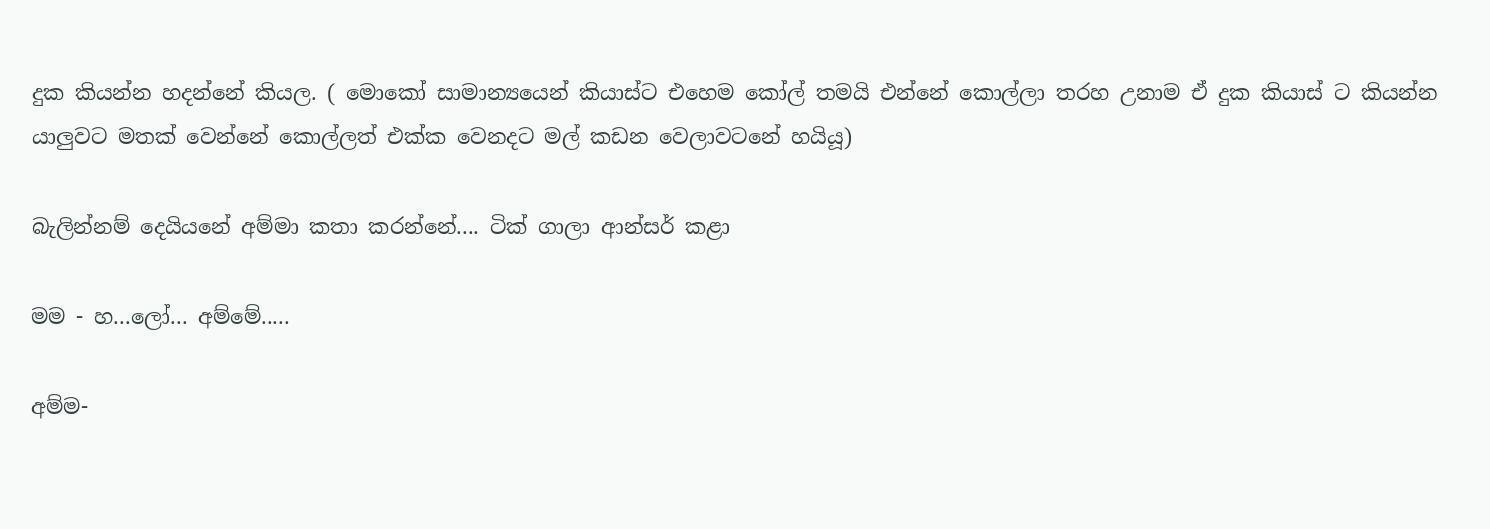දුක කියන්න හදන්නේ කියල. ( මොකෝ සාමාන්‍යයෙන් කියාස්ට එහෙම කෝල් තමයි එන්නේ කොල්ලා තරහ උනාම ඒ දුක කියාස් ට කියන්න යාලුවට මතක් වෙන්නේ කොල්ලත් එක්ක වෙනදට මල් කඩන වෙලාවටනේ හයියූ)

බැලින්නම් දෙයියනේ අම්මා කතා කරන්නේ.... ටික් ගාලා ආන්සර් කළා

මම - හ...ලෝ... අම්මේ.....

අම්ම-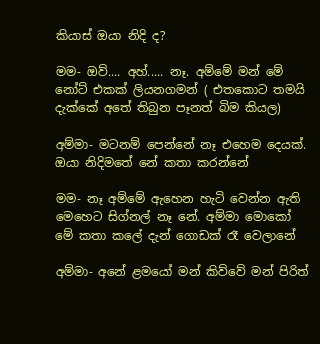කියාස් ඔයා නිදි ද?

මම- ඔව්.... අහ්..... නෑ. අම්මේ මන් මේ නෝට් එකක් ලියනගමන් ( එතකොට තමයි දැක්කේ අතේ තිබුන පෑනත් බිම කියල)

අම්මා- මටනම් පෙන්නේ නෑ එහෙම දෙයක්. ඔයා නිදිමතේ නේ කතා කරන්නේ

මම- නෑ අම්මේ ඇහෙන හැටි වෙන්න ඇති මෙහෙට සිග්නල් නෑ නේ. අම්මා මොකෝ මේ කතා කලේ දැන් ගොඩක් රෑ වෙලානේ

අම්මා- අනේ ළමයෝ මන් කිව්වේ මන් පිරිත්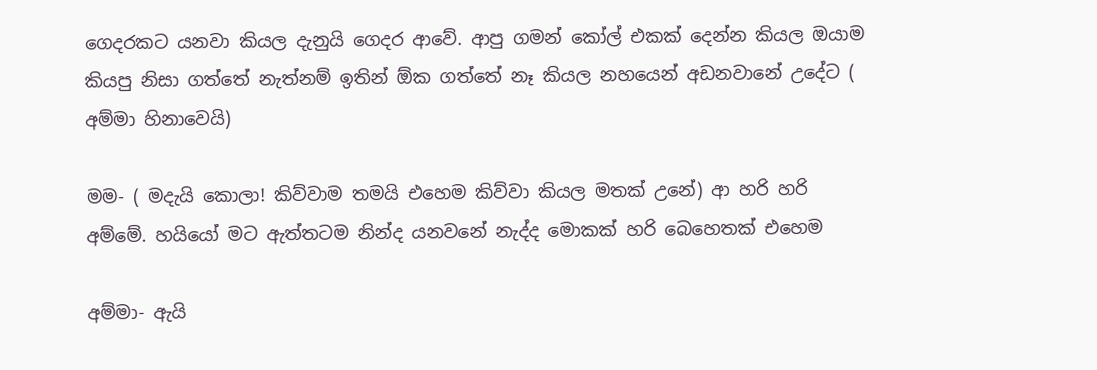ගෙදරකට යනවා කියල දැනුයි ගෙදර ආවේ. ආපු ගමන් කෝල් එකක් දෙන්න කියල ඔයාම කියපු නිසා ගත්තේ නැත්නම් ඉතින් ඕක ගත්තේ නෑ කියල නහයෙන් අඩනවානේ උදේට ( අම්මා හිනාවෙයි)

මම- ( මදැයි කොලා! කිව්වාම තමයි එහෙම කිව්වා කියල මතක් උනේ) ආ හරි හරි අම්මේ. හයියෝ මට ඇත්තටම නින්ද යනවනේ නැද්ද මොකක් හරි බෙහෙතක් එහෙම

අම්මා- ඇයි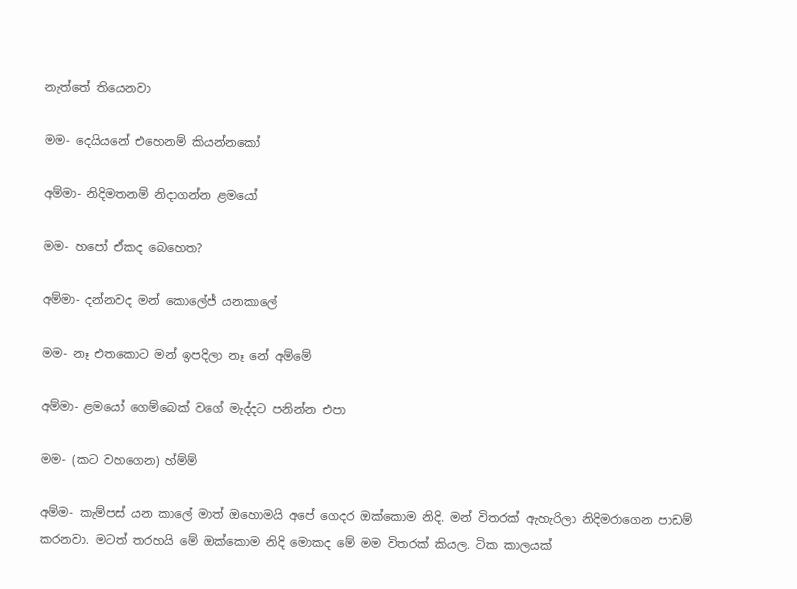නැත්තේ තියෙනවා

මම- දෙයියනේ එහෙනම් කියන්නකෝ

අම්මා- නිදිමතනම් නිදාගන්න ළමයෝ

මම- හපෝ ඒකද බෙහෙත?

අම්මා- දන්නවද මන් කොලේජ් යනකාලේ

මම- නෑ එතකොට මන් ඉපදිලා නෑ නේ අම්මේ

අම්මා- ළමයෝ ගෙම්බෙක් වගේ මැද්දට පනින්න එපා

මම- (කට වහගෙන) හ්ම්ම්

අම්ම- කැම්පස් යන කාලේ මාත් ඔහොමයි අපේ ගෙදර ඔක්කොම නිදි. මන් විතරක් ඇහැරිලා නිදිමරාගෙන පාඩම් කරනවා. මටත් තරහයි මේ ඔක්කොම නිදි මොකද මේ මම විතරක් කියල. ටික කාලයක්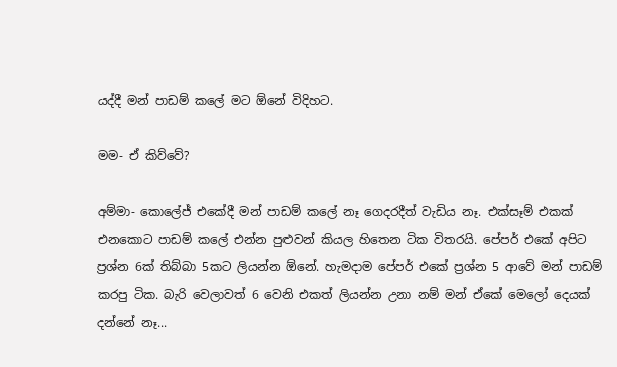යද්දී මන් පාඩම් කලේ මට ඕනේ විදිහට.

මම- ඒ කිව්වේ?

අම්මා- කොලේජ් එකේදී මන් පාඩම් කලේ නෑ ගෙදරදීත් වැඩිය නෑ. එක්සෑම් එකක් එනකොට පාඩම් කලේ එන්න පුළුවන් කියල හිතෙන ටික විතරයි. පේපර් එකේ අපිට ප්‍රශ්න 6ක් තිබ්බා 5කට ලියන්න ඕනේ. හැමදාම පේපර් එකේ ප්‍රශ්න 5 ආවේ මන් පාඩම් කරපු ටික. බැරි වෙලාවත් 6 වෙනි එකත් ලියන්න උනා නම් මන් ඒකේ මෙලෝ දෙයක් දන්නේ නෑ...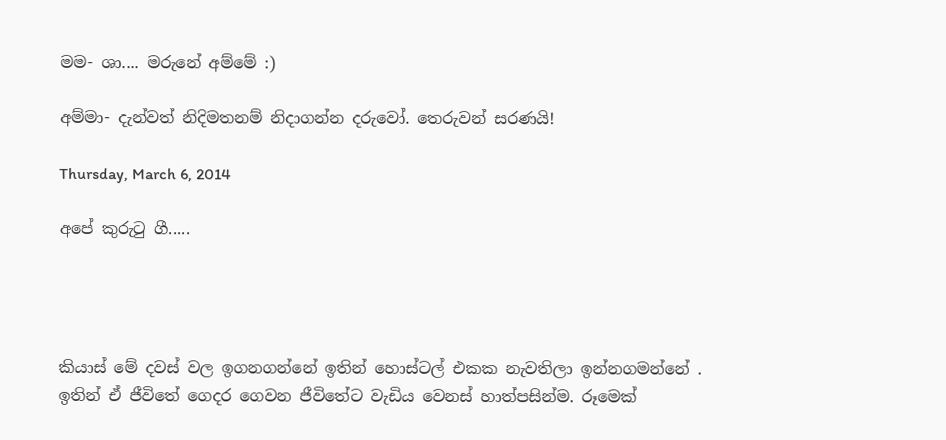මම- ශා.... මරුනේ අම්මේ :)

අම්මා- දැන්වත් නිදිමතනම් නිදාගන්න දරුවෝ. තෙරුවන් සරණයි!

Thursday, March 6, 2014

අපේ කුරුටු ගී.....




කියාස් මේ දවස් වල ඉගනගන්නේ ඉතින් හොස්ටල් එකක නැවතිලා ඉන්නගමන්නේ . ඉතින් ඒ ජීවිතේ ගෙදර ගෙවන ජීවිතේට වැඩිය වෙනස් හාත්පසින්ම. රූමෙක්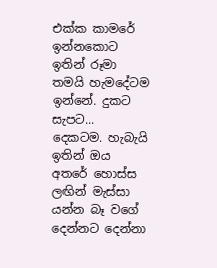එක්ක කාමරේ ඉන්නකොට ඉතින් රූමා තමයි හැමදේටම ඉන්නේ. දුකට සැපට... දෙකටම. හැබැයි ඉතින් ඔය අතරේ හොස්ස ලඟින් මැස්සා යන්න බෑ වගේ දෙන්නට දෙන්නා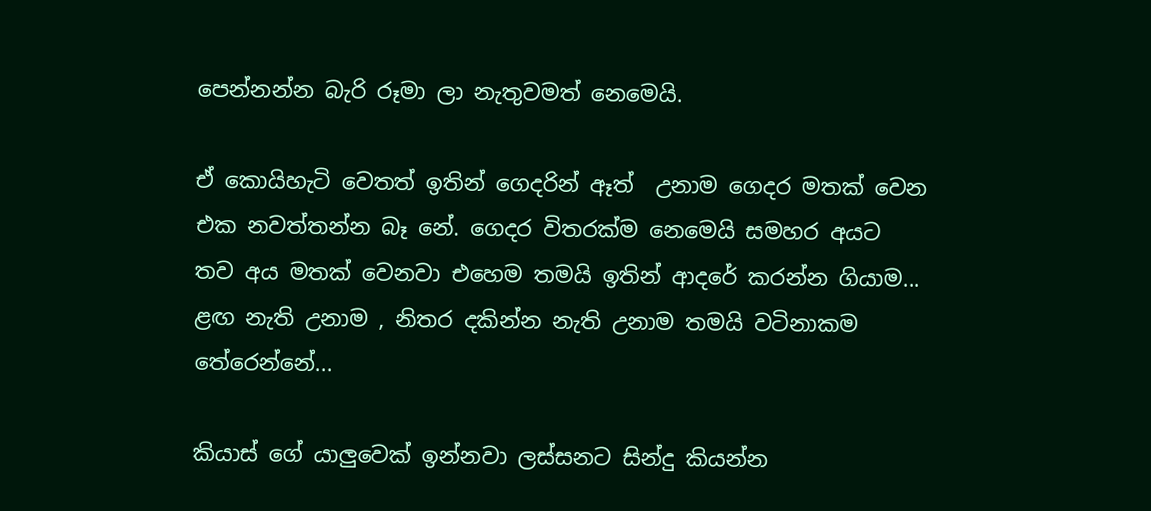පෙන්නන්න බැරි රූමා ලා නැතුවමත් නෙමෙයි.

ඒ කොයිහැටි වෙතත් ඉතින් ගෙදරින් ඈත්  උනාම ගෙදර මතක් වෙන එක නවත්තන්න බෑ නේ. ගෙදර විතරක්ම නෙමෙයි සමහර අයට තව අය මතක් වෙනවා එහෙම තමයි ඉතින් ආදරේ කරන්න ගියාම... ළඟ නැති උනාම , නිතර දකින්න නැති උනාම තමයි වටිනාකම තේරෙන්නේ...

කියාස් ගේ යාලුවෙක් ඉන්නවා ලස්සනට සින්දු කියන්න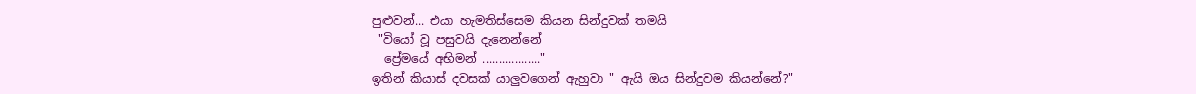පුළුවන්... එයා හැමතිස්සෙම කියන සින්දුවක් තමයි
 "වියෝ වූ පසුවයි දැනෙන්නේ
  ප්‍රේමයේ අභිමන් .................."
ඉතින් කියාස් දවසක් යාලුවගෙන් ඇහුවා " ඇයි ඔය සින්දුවම කියන්නේ?"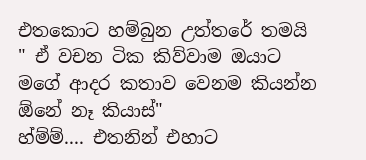එතකොට හම්බුන උත්තරේ තමයි
" ඒ වචන ටික කිව්වාම ඔයාට මගේ ආදර කතාව වෙනම කියන්න ඕනේ නෑ කියාස්"
හ්ම්ම්.... එතනින් එහාට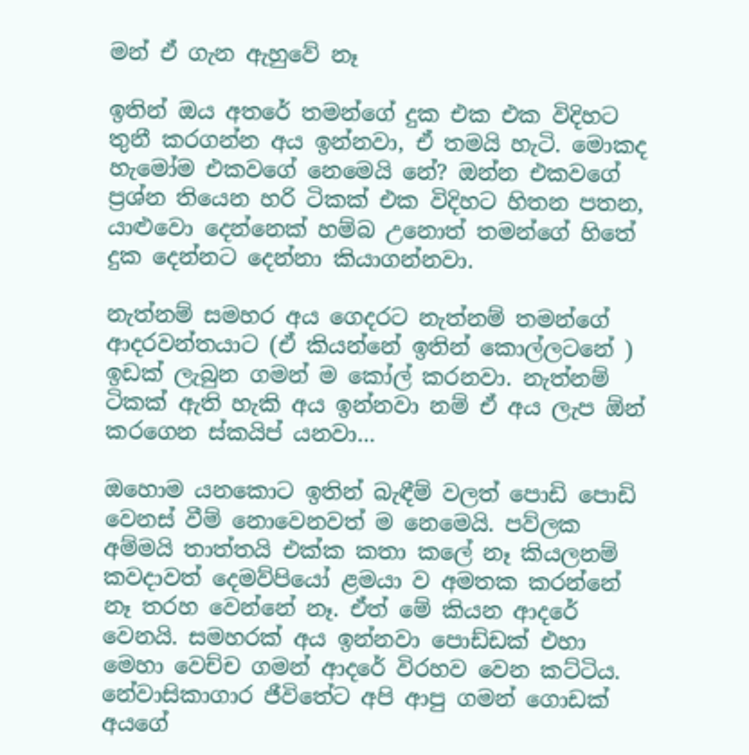මන් ඒ ගැන ඇහුවේ නෑ

ඉතින් ඔය අතරේ තමන්ගේ දුක එක එක විදිහට තුනී කරගන්න අය ඉන්නවා, ඒ තමයි හැටි. මොකද හැමෝම එකවගේ නෙමෙයි නේ? ඔන්න එකවගේ ප්‍රශ්න තියෙන හරි ටිකක් එක විදිහට හිතන පතන, යාළුවො දෙන්නෙක් හම්බ උනොත් තමන්ගේ හිතේ දුක දෙන්නට දෙන්නා කියාගන්නවා.

නැත්නම් සමහර අය ගෙදරට නැත්නම් තමන්ගේ ආදරවන්තයාට (ඒ කියන්නේ ඉතින් කොල්ලටනේ )
ඉඩක් ලැබුන ගමන් ම කෝල් කරනවා. නැත්නම් ටිකක් ඇති හැකි අය ඉන්නවා නම් ඒ අය ලැප ඕන් කරගෙන ස්කයිප් යනවා...

ඔහොම යනකොට ඉතින් බැඳීම් වලත් පොඩි පොඩි වෙනස් වීම් නොවෙනවත් ම නෙමෙයි. පව්ලක අම්මයි තාත්තයි එක්ක කතා කලේ නෑ කියලනම් කවදාවත් දෙමව්පියෝ ළමයා ව අමතක කරන්නේ නෑ තරහ වෙන්නේ නෑ. ඒත් මේ කියන ආදරේ වෙනයි. සමහරක් අය ඉන්නවා පොඩ්ඩක් එහා මෙහා වෙච්ච ගමන් ආදරේ විරහව වෙන කට්ටිය. නේවාසිකාගාර ජීවිතේට අපි ආපු ගමන් ගොඩක් අයගේ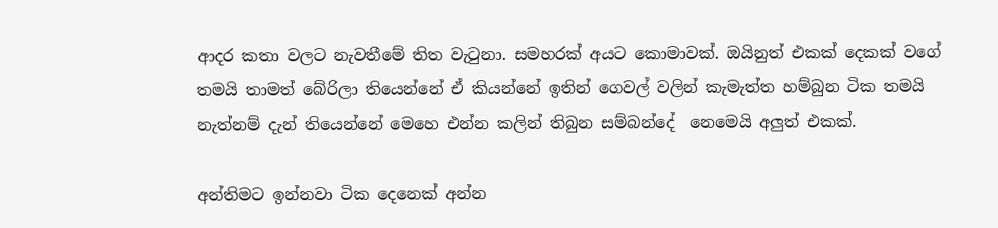ආදර කතා වලට නැවතීමේ තිත වැටුනා. සමහරක් අයට කොමාවක්. ඔයිනුත් එකක් දෙකක් වගේ තමයි තාමත් බේරිලා තියෙන්නේ ඒ කියන්නේ ඉතින් ගෙවල් වලින් කැමැත්ත හම්බුන ටික තමයි නැත්නම් දැන් තියෙන්නේ මෙහෙ එන්න කලින් තිබුන සම්බන්දේ  නෙමෙයි අලුත් එකක්.

අන්තිමට ඉන්නවා ටික දෙනෙක් අන්න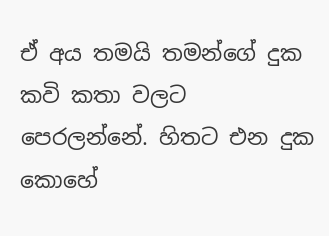ඒ අය තමයි තමන්ගේ දුක කවි කතා වලට පෙරලන්නේ. හිතට එන දුක කොහේ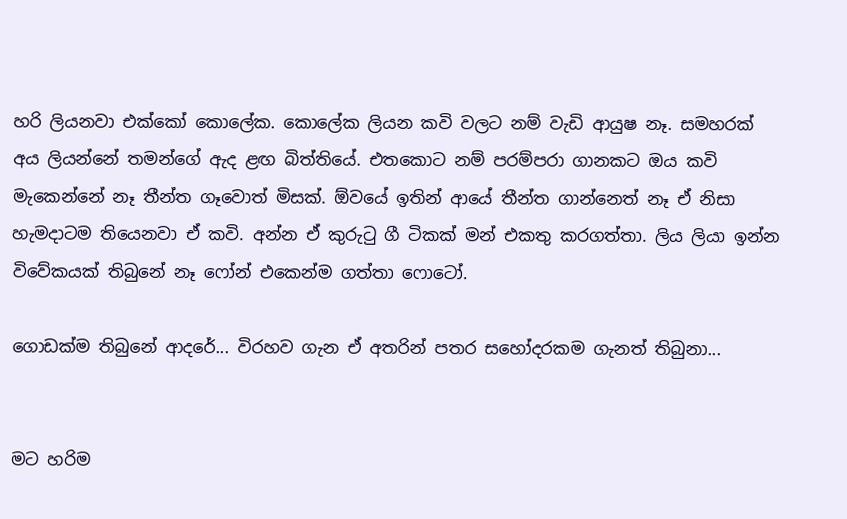හරි ලියනවා එක්කෝ කොලේක. කොලේක ලියන කවි වලට නම් වැඩි ආයුෂ නෑ. සමහරක් අය ලියන්නේ තමන්ගේ ඇද ළඟ බිත්තියේ. එතකොට නම් පරම්පරා ගානකට ඔය කවි මැකෙන්නේ නෑ තීන්ත ගෑවොත් මිසක්. ඕවයේ ඉතින් ආයේ තීන්ත ගාන්නෙත් නෑ ඒ නිසා හැමදාටම තියෙනවා ඒ කවි. අන්න ඒ කුරුටු ගී ටිකක් මන් එකතු කරගත්තා. ලිය ලියා ඉන්න විවේකයක් තිබුනේ නෑ ෆෝන් එකෙන්ම ගත්තා ෆොටෝ.

ගොඩක්ම තිබුනේ ආදරේ... විරහව ගැන ඒ අතරින් පතර සහෝදරකම ගැනත් තිබුනා...


මට හරිම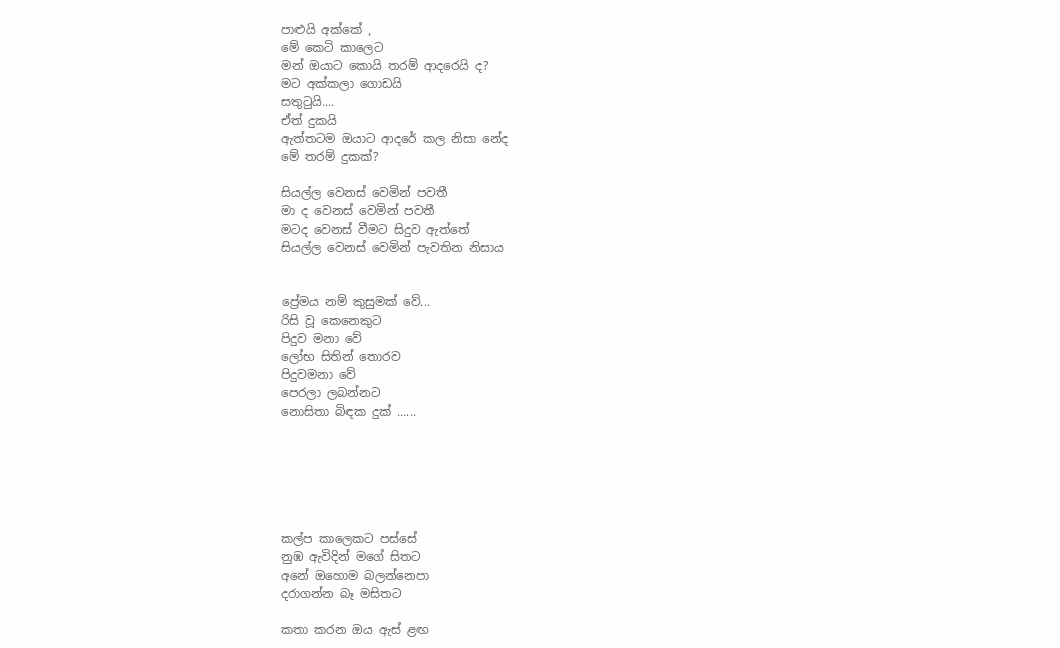පාළුයි අක්කේ ,
මේ කෙටි කාලෙට
මන් ඔයාට කොයි තරම් ආදරෙයි ද?
මට අක්කලා ගොඩයි
සතුටුයි....
ඒත් දුකයි
ඇත්තටම ඔයාට ආදරේ කල නිසා නේද
මේ තරම් දුකක්?

සියල්ල වෙනස් වෙමින් පවතී
මා ද වෙනස් වෙමින් පවතී
මටද වෙනස් වීමට සිදුව ඇත්තේ
සියල්ල වෙනස් වෙමින් පැවතින නිසාය


ප්‍රේමය නම් කුසුමක් වේ...
රිසි වූ කෙනෙකුට
පිදුව මනා වේ
ලෝභ සිතින් තොරව
පිදුවමනා වේ
පෙරලා ලබන්නට
නොසිතා බිඳක දුක් ......






කල්ප කාලෙකට පස්සේ
නුඹ ඇවිදින් මගේ සිතට
අනේ ඔහොම බලන්නෙපා
දරාගන්න බෑ මසිතට

කතා කරන ඔය ඇස් ළඟ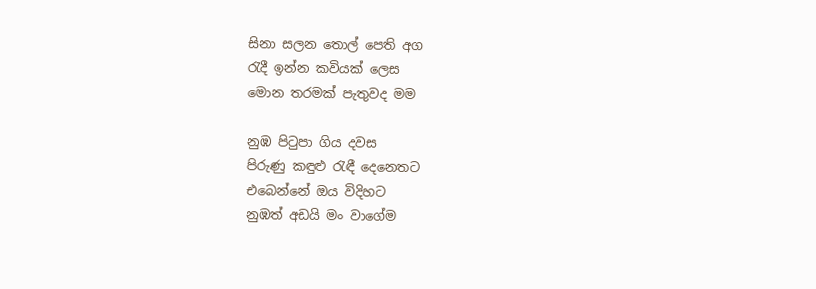සිනා සලන තොල් පෙති අග
රැදී ඉන්න කවියක් ලෙස
මොන තරමක් පැතුවද මම

නුඹ පිටුපා ගිය දවස
පිරුණු කඳුළු රැඳී දෙනෙතට
එබෙන්නේ ඔය විදිහට
නුඹත් අඩයි මං වාගේම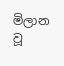මිලාන වූ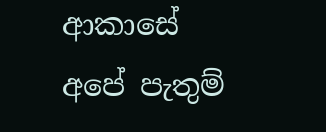ආකාසේ
අපේ පැතුම්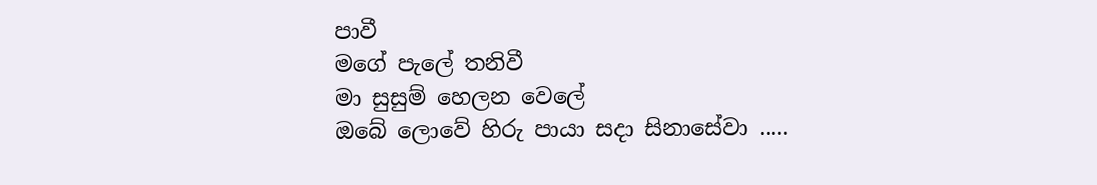පාවී
මගේ පැලේ තනිවී
මා සුසුම් හෙලන වෙලේ
ඔබේ ලොවේ හිරු පායා සදා සිනාසේවා .....